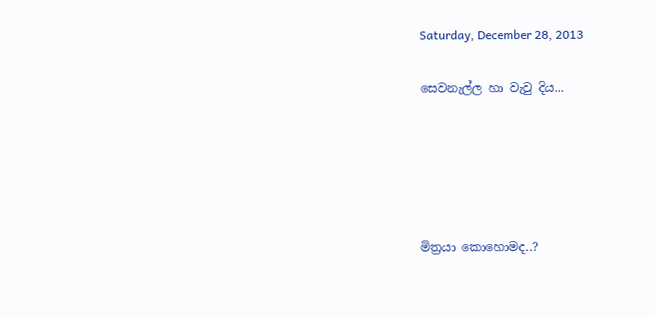Saturday, December 28, 2013

සෙවනැල්ල හා වැවු දිය...





මිත්‍රයා කොහොමද..?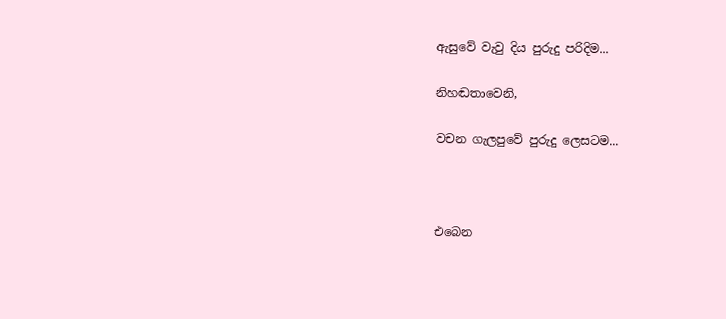ඇසුවේ වැවු දිය පුරුදු පරිදිම...

නිහඬතාවෙනි,

වචන ගැලපුවේ පුරුදු ලෙසටම...



එබෙන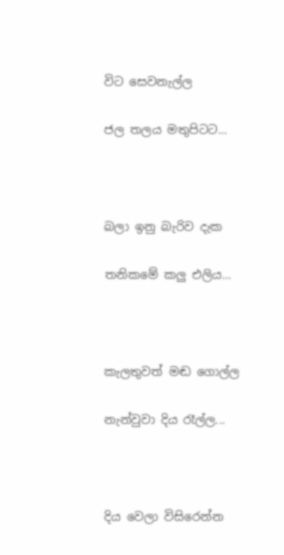විට සෙවනැල්ල

ජල තලය මතුපිටට...



බලා ඉනු බැරිව දැක

තනිකමේ කලු එලිය...



කැලතුවත් මඬ ගොල්ල

නැන්වුවා දිය රෑල්ල...



දිය වෙලා විසිරෙන්න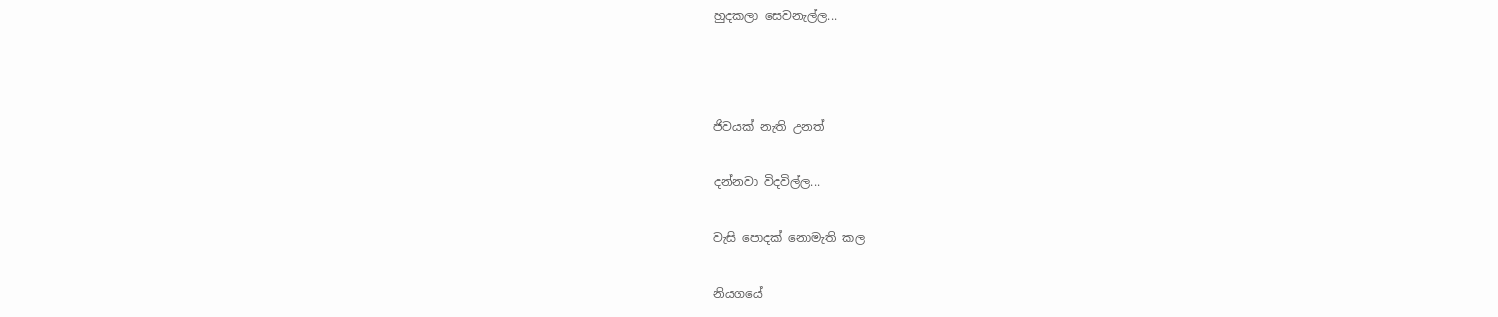හුදකලා සෙවනැල්ල...



ජිවයක් නැති උනත්

දන්නවා විදවිල්ල...

වැසි පොදක් නොමැති කල

නියගයේ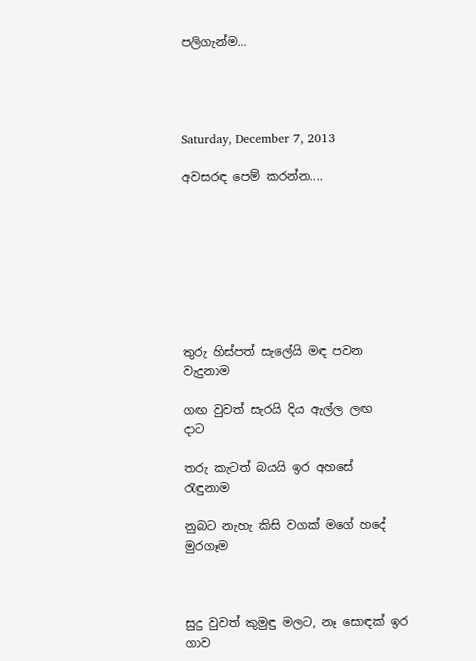පලිගැන්ම...




Saturday, December 7, 2013

අවසරඳ පෙම් කරන්න....








තුරු හිස්පත් සැලේයි මඳ පවන        වැදුනාම

ගඟ වුවත් සැරයි දිය ඇල්ල ලඟ             දාට

තරු කැටත් බයයි ඉර අහසේ           රැඳුනාම

නුබට නැහැ කිසි වගක් මගේ හදේ    මුරගෑම



සුදු වුවත් කුමුඳු මලට, නෑ සොඳක් ඉර      ගාව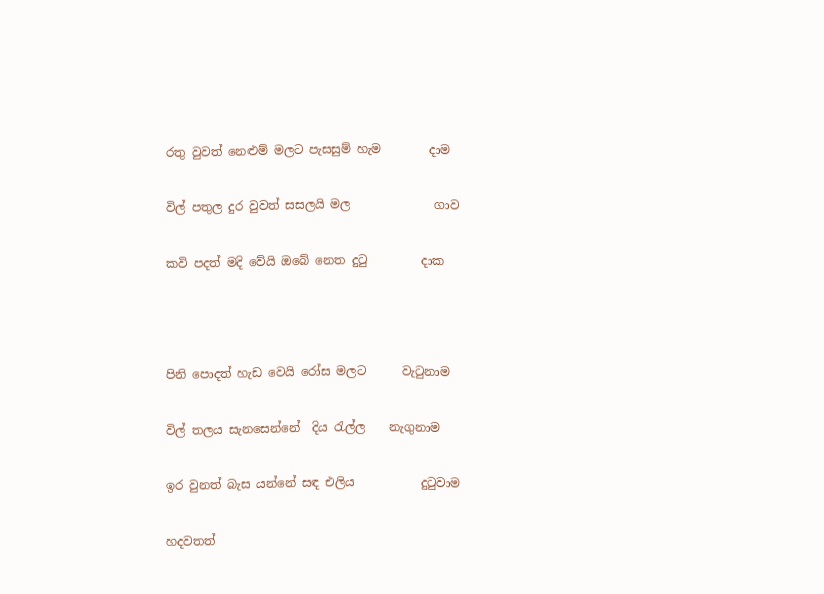රතු වුවත් නෙළුම් මලට පැසසුම් හැම        දාම

විල් පතුල දුර වුවත් සසලයි මල              ගාව

කවි පදත් මදි වේයි ඔබේ නෙත දුටු         දාක



පිනි පොදත් හැඩ වෙයි රෝස මලට      වැටුනාම

විල් තලය සැනසෙන්නේ  දිය රැල්ල    නැගුනාම

ඉර වුනත් බැස යන්නේ සඳ එලිය           දුටුවාම

හදවතත්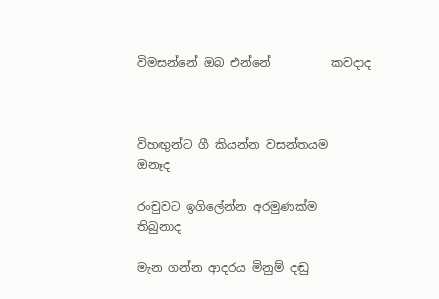විමසන්නේ ඔබ එන්නේ          කවදාද



විහඟුන්ට ගී කියන්න වසන්තයම        ඔනෑද

රංචුවට ඉගිලේන්න අරමුණක්ම       තිබුනාද

මැන ගන්න ආදරය මිනුම් දඬු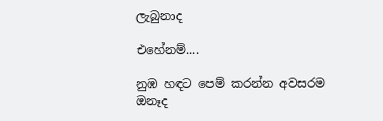ලැබුනාද

එහේනම්....

නුඹ හඳට පෙම් කරන්න අවසරම      ඔනෑද